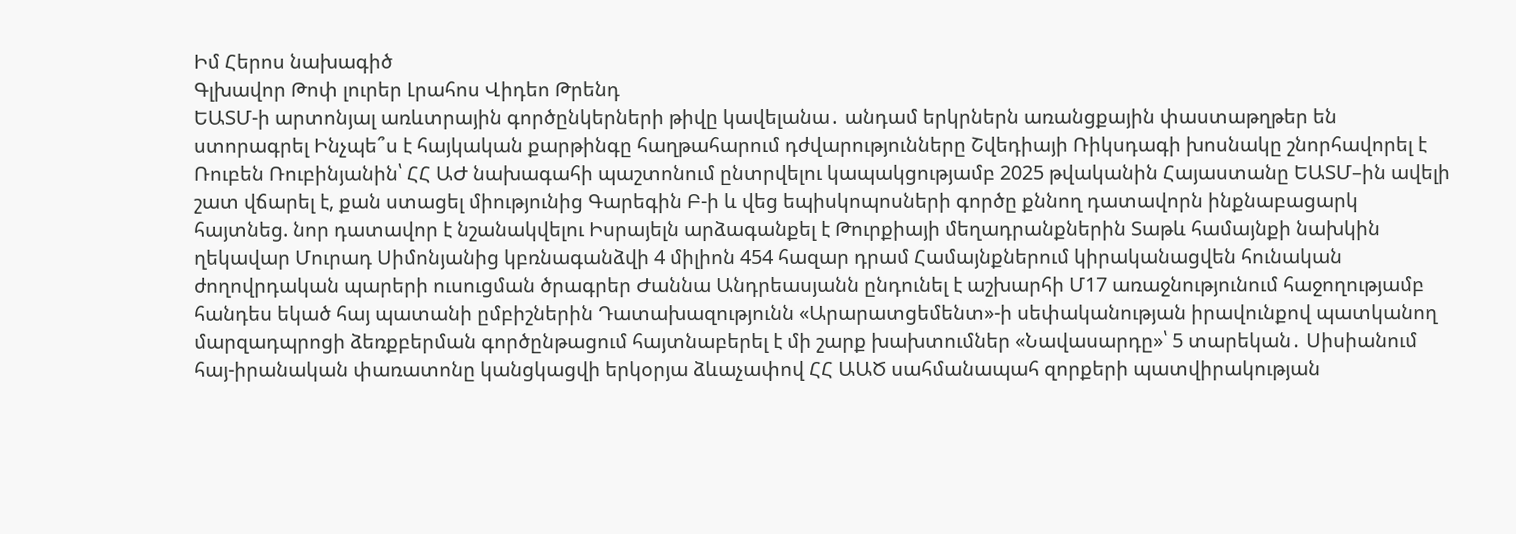Իմ Հերոս նախագիծ
Գլխավոր Թոփ լուրեր Լրահոս Վիդեո Թրենդ
ԵԱՏՄ-ի արտոնյալ առևտրային գործընկերների թիվը կավելանա․ անդամ երկրներն առանցքային փաստաթղթեր են ստորագրել Ինչպե՞ս է հայկական քարթինգը հաղթահարում դժվարությունները Շվեդիայի Ռիկսդագի խոսնակը շնորհավորել է Ռուբեն Ռուբինյանին՝ ՀՀ ԱԺ նախագահի պաշտոնում ընտրվելու կապակցությամբ 2025 թվականին Հայաստանը ԵԱՏՄ–ին ավելի շատ վճարել է, քան ստացել միությունից Գարեգին Բ-ի և վեց եպիսկոպոսների գործը քննող դատավորն ինքնաբացարկ հայտնեց. նոր դատավոր է նշանակվելու Իսրայելն արձագանքել է Թուրքիայի մեղադրանքներին Տաթև համայնքի նախկին ղեկավար Մուրադ Սիմոնյանից կբռնագանձվի 4 միլիոն 454 հազար դրամ Համայնքներում կիրականացվեն հունական ժողովրդական պարերի ուսուցման ծրագրեր Ժաննա Անդրեասյանն ընդունել է աշխարհի Մ17 առաջնությունում հաջողությամբ հանդես եկած հայ պատանի ըմբիշներին Դատախազությունն «Արարատցեմենտ»-ի սեփականության իրավունքով պատկանող մարզադպրոցի ձեռքբերման գործընթացում հայտնաբերել է մի շարք խախտումներ «Նավասարդը»՝ 5 տարեկան․ Սիսիանում հայ-իրանական փառատոնը կանցկացվի երկօրյա ձևաչափով ՀՀ ԱԱԾ սահմանապահ զորքերի պատվիրակության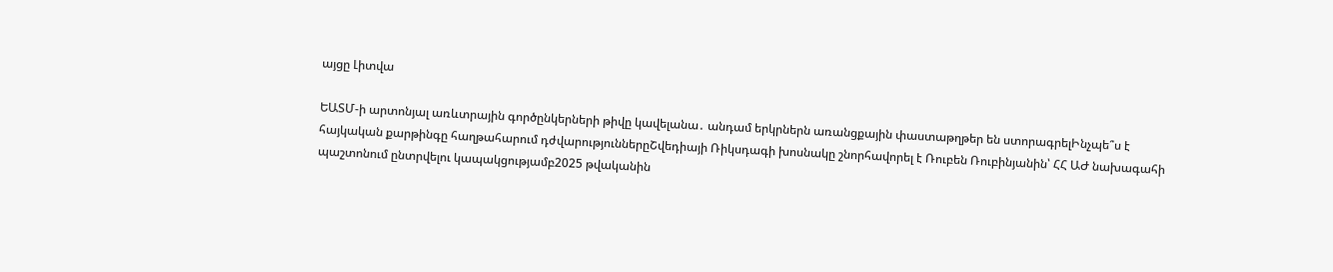այցը Լիտվա

ԵԱՏՄ-ի արտոնյալ առևտրային գործընկերների թիվը կավելանա․ անդամ երկրներն առանցքային փաստաթղթեր են ստորագրելԻնչպե՞ս է հայկական քարթինգը հաղթահարում դժվարություններըՇվեդիայի Ռիկսդագի խոսնակը շնորհավորել է Ռուբեն Ռուբինյանին՝ ՀՀ ԱԺ նախագահի պաշտոնում ընտրվելու կապակցությամբ2025 թվականին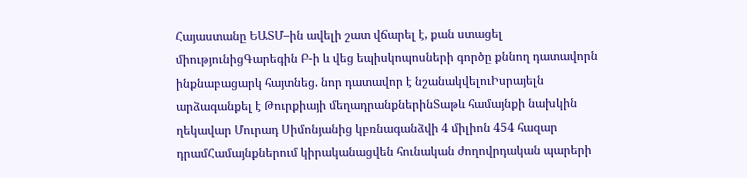Հայաստանը ԵԱՏՄ–ին ավելի շատ վճարել է, քան ստացել միությունիցԳարեգին Բ-ի և վեց եպիսկոպոսների գործը քննող դատավորն ինքնաբացարկ հայտնեց. նոր դատավոր է նշանակվելուԻսրայելն արձագանքել է Թուրքիայի մեղադրանքներինՏաթև համայնքի նախկին ղեկավար Մուրադ Սիմոնյանից կբռնագանձվի 4 միլիոն 454 հազար դրամՀամայնքներում կիրականացվեն հունական ժողովրդական պարերի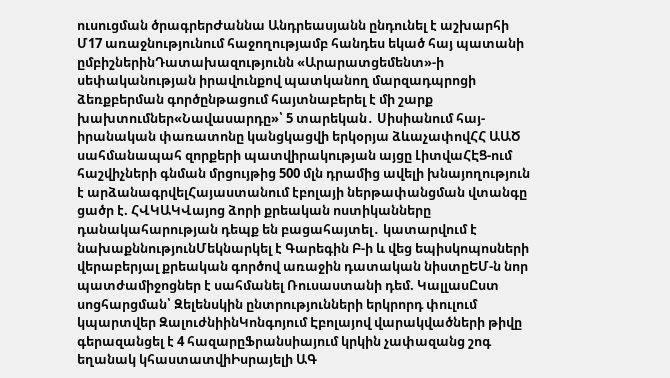ուսուցման ծրագրերԺաննա Անդրեասյանն ընդունել է աշխարհի Մ17 առաջնությունում հաջողությամբ հանդես եկած հայ պատանի ըմբիշներինԴատախազությունն «Արարատցեմենտ»-ի սեփականության իրավունքով պատկանող մարզադպրոցի ձեռքբերման գործընթացում հայտնաբերել է մի շարք խախտումներ«Նավասարդը»՝ 5 տարեկան․ Սիսիանում հայ-իրանական փառատոնը կանցկացվի երկօրյա ձևաչափովՀՀ ԱԱԾ սահմանապահ զորքերի պատվիրակության այցը ԼիտվաՀԷՑ-ում հաշվիչների գնման մրցույթից 500 մլն դրամից ավելի խնայողություն է արձանագրվելՀայաստանում էբոլայի ներթափանցման վտանգը ցածր է. ՀՎԿԱԿՎայոց ձորի քրեական ոստիկանները դանակահարության դեպք են բացահայտել․ կատարվում է նախաքննությունՄեկնարկել է Գարեգին Բ-ի և վեց եպիսկոպոսների վերաբերյալ քրեական գործով առաջին դատական նիստըԵՄ-ն նոր պատժամիջոցներ է սահմանել Ռուսաստանի դեմ. ԿալլասԸստ սոցհարցման՝ Զելենսկին ընտրությունների երկրորդ փուլում կպարտվեր ԶալուժնիինԿոնգոյում Էբոլայով վարակվածների թիվը գերազանցել է 4 հազարըՖրանսիայում կրկին չափազանց շոգ եղանակ կհաստատվիԻսրայելի ԱԳ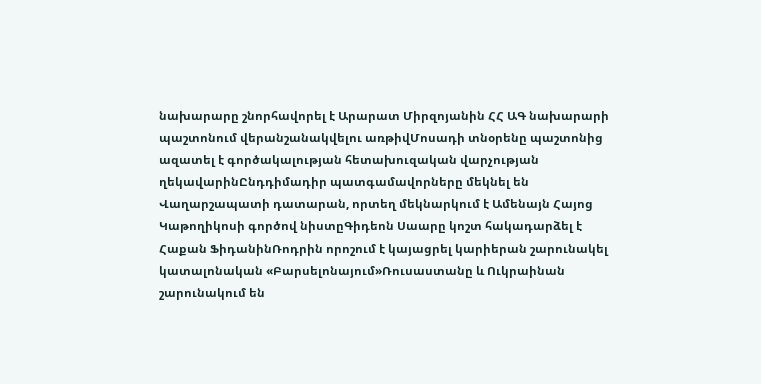նախարարը շնորհավորել է Արարատ Միրզոյանին ՀՀ ԱԳ նախարարի պաշտոնում վերանշանակվելու առթիվՄոսադի տնօրենը պաշտոնից ազատել է գործակալության հետախուզական վարչության ղեկավարինԸնդդիմադիր պատգամավորները մեկնել են Վաղարշապատի դատարան, որտեղ մեկնարկում է Ամենայն Հայոց Կաթողիկոսի գործով նիստըԳիդեոն Սաարը կոշտ հակադարձել է Հաքան ՖիդանինՌոդրին որոշում է կայացրել կարիերան շարունակել կատալոնական «Բարսելոնայում»Ռուսաստանը և Ուկրաինան շարունակում են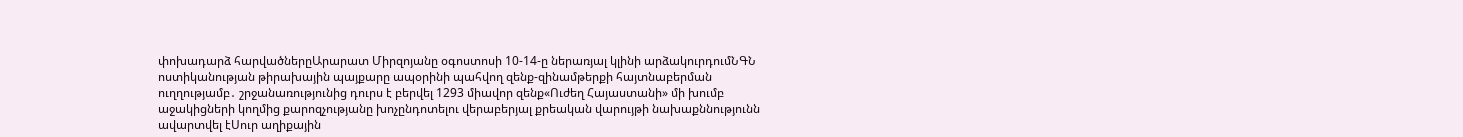փոխադարձ հարվածներըԱրարատ Միրզոյանը օգոստոսի 10-14-ը ներառյալ կլինի արձակուրդումՆԳՆ ոստիկանության թիրախային պայքարը ապօրինի պահվող զենք-զինամթերքի հայտնաբերման ուղղությամբ․ շրջանառությունից դուրս է բերվել 1293 միավոր զենք«Ուժեղ Հայաստանի» մի խումբ աջակիցների կողմից քարոզչությանը խոչընդոտելու վերաբերյալ քրեական վարույթի նախաքննությունն ավարտվել էՍուր աղիքային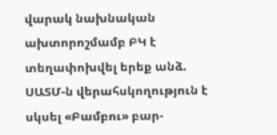վարակ նախնական ախտորոշմամբ ԲԿ է տեղափոխվել երեք անձ. ՍԱՏՄ-ն վերահսկողություն է սկսել «Բամբու» բար-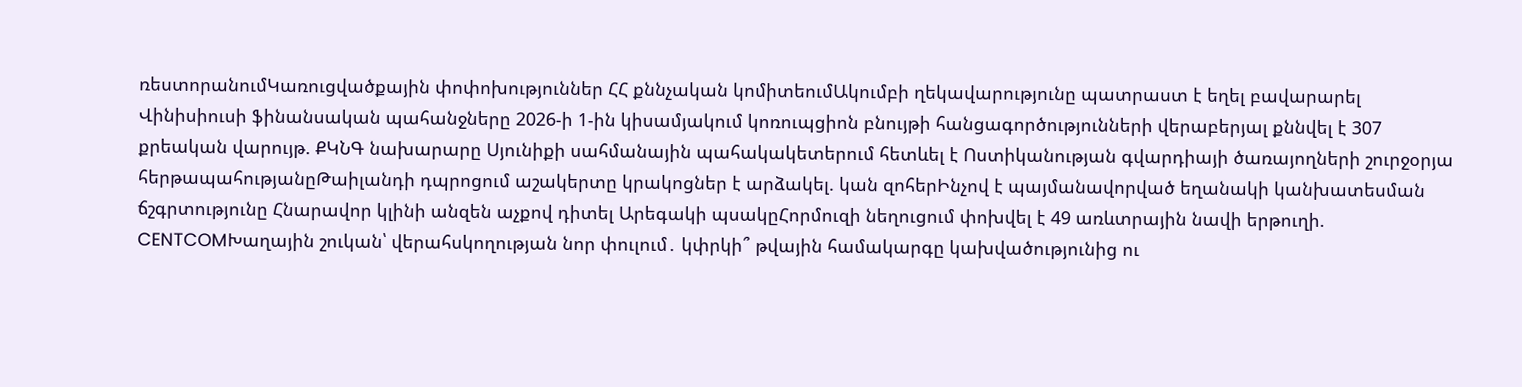ռեստորանումԿառուցվածքային փոփոխություններ ՀՀ քննչական կոմիտեումԱկումբի ղեկավարությունը պատրաստ է եղել բավարարել Վինիսիուսի ֆինանսական պահանջները 2026-ի 1-ին կիսամյակում կոռուպցիոն բնույթի հանցագործությունների վերաբերյալ քննվել է 307 քրեական վարույթ. ՔԿՆԳ նախարարը Սյունիքի սահմանային պահակակետերում հետևել է Ոստիկանության գվարդիայի ծառայողների շուրջօրյա հերթապահությանըԹաիլանդի դպրոցում աշակերտը կրակոցներ է արձակել. կան զոհերԻնչով է պայմանավորված եղանակի կանխատեսման ճշգրտությունը Հնարավոր կլինի անզեն աչքով դիտել Արեգակի պսակըՀորմուզի նեղուցում փոխվել է 49 առևտրային նավի երթուղի. CENTCOMԽաղային շուկան՝ վերահսկողության նոր փուլում․ կփրկի՞ թվային համակարգը կախվածությունից ու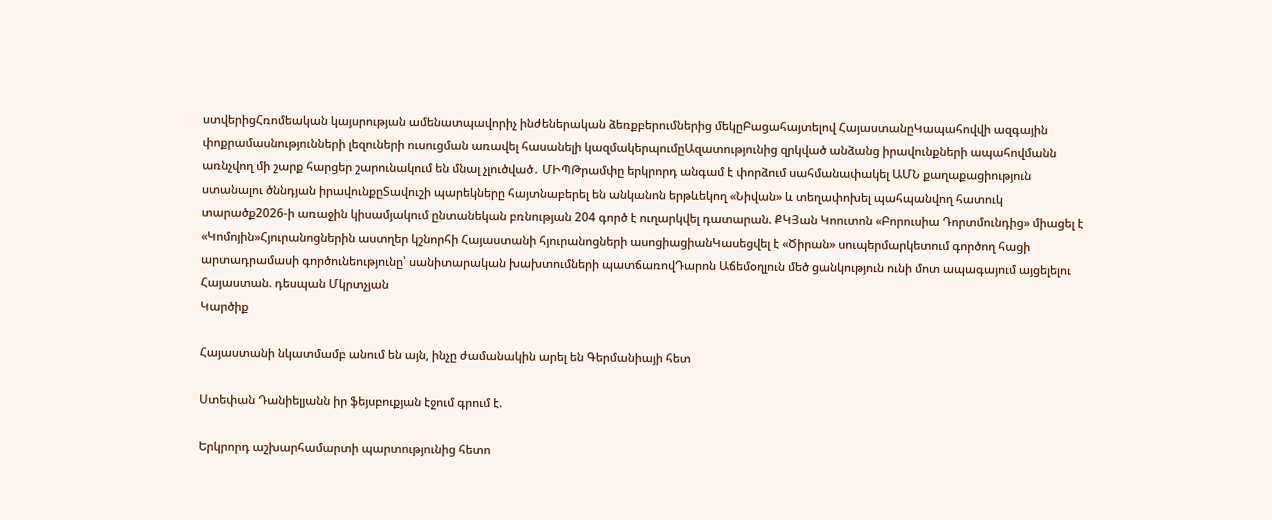ստվերիցՀռոմեական կայսրության ամենատպավորիչ ինժեներական ձեռքբերումներից մեկըԲացահայտելով ՀայաստանըԿապահովվի ազգային փոքրամասնությունների լեզուների ուսուցման առավել հասանելի կազմակերպումըԱզատությունից զրկված անձանց իրավունքների ապահովմանն առնչվող մի շարք հարցեր շարունակում են մնալ չլուծված․ ՄԻՊԹրամփը երկրորդ անգամ է փորձում սահմանափակել ԱՄՆ քաղաքացիություն ստանալու ծննդյան իրավունքըՏավուշի պարեկները հայտնաբերել են անկանոն երթևեկող «Նիվան» և տեղափոխել պահպանվող հատուկ տարածք2026-ի առաջին կիսամյակում ընտանեկան բռնության 204 գործ է ուղարկվել դատարան. ՔԿՅան Կոուտոն «Բորուսիա Դորտմունդից» միացել է «Կոմոյին»Հյուրանոցներին աստղեր կշնորհի Հայաստանի հյուրանոցների ասոցիացիանԿասեցվել է «Ծիրան» սուպերմարկետում գործող հացի արտադրամասի գործունեությունը՝ սանիտարական խախտումների պատճառովԴարոն Աճեմօղլուն մեծ ցանկություն ունի մոտ ապագայում այցելելու Հայաստան. դեսպան Մկրտչյան
Կարծիք

Հայաստանի նկատմամբ անում են այն, ինչը ժամանակին արել են Գերմանիայի հետ

Ստեփան Դանիելյանն իր ֆեյսբուքյան էջում գրում է.

Երկրորդ աշխարհամարտի պարտությունից հետո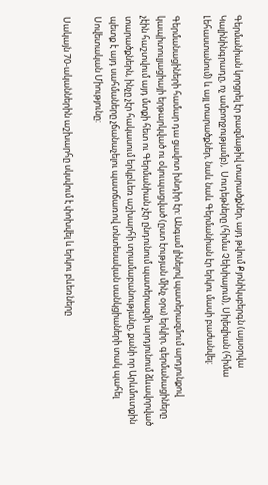Գերմանիան կորցրել էր բազմաթիվ տարածքներ, այդ թվում Քյոնիկսբերգն (այսօրվա Կալինինգրադը, ոչ ամբողջությամբ),  Սուդեթները (հիմա Չեխիայում), Սիլեզիան (հիմա Լեհաստանում) և այլ տարածքներ, նաև նաև Գերմանիան էր երկու մասի բաժանվել:

Գերմանացիների համար դա ցավոտ խնդիր էր: Անգամ լինելով պատերազմում արդյունքով կապիտուլյացիայի երթարկված ու օկուպացված (ըստ էության մինչ օրս) երկիր, գերմանացիները չէին հաշտվում այդ մտքի հետ ու Գերմանիան չէր ընդունում պատերազմի արդյունում ձևավորված տարածքներն, ինչը չէր հակասում երկբևեռ աշխարհի տրամաբանությանը, քանի որ Արևմուտքին պետք է այդ սահմաները չճանաչելու պատճառով տնտեսական սանկցիաների տակ պահել Սովետական Միությունը:

Սակայն 70-ականներին աշխարհը սկսվում է փոխվել և երկու բևեռները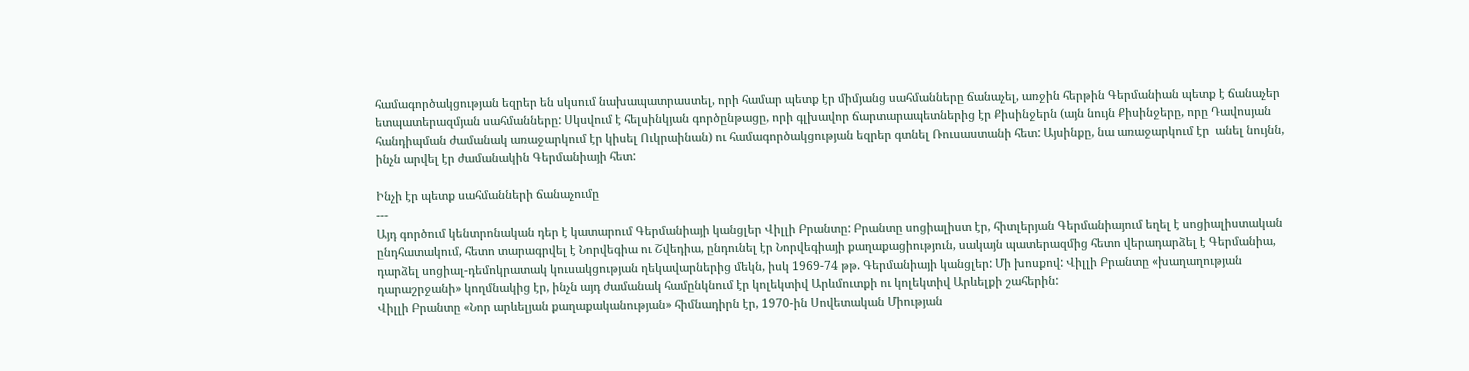համագործակցության եզրեր են սկսում նախապատրաստել, որի համար պետք էր միմյանց սահմանները ճանաչել, առջին հերթին Գերմանիան պետք է ճանաչեր ետպատերազմյան սահմանները: Սկսվում է հելսինկյան գործընթացը, որի գլխավոր ճարտարապետներից էր Քիսինջերն (այն նույն Քիսինջերը, որը Դավոսյան հանդիպման ժամանակ առաջարկում էր կիսել Ուկրաինան) ու համագործակցության եզրեր գտնել Ռուսաստանի հետ: Այսինքը, նա առաջարկում էր  անել նույնն, ինչն արվել էր ժամանակին Գերմանիայի հետ:

Ինչի էր պետք սահմանների ճանաչումը
---
Այդ գործում կենտրոնական դեր է կատարում Գերմանիայի կանցլեր Վիլլի Բրանտը: Բրանտը սոցիալիստ էր, հիտլերյան Գերմանիայում եղել է սոցիալիստական ընդհատակում, հետո տարագրվել է Նորվեգիա ու Շվեդիա, ընդունել էր Նորվեգիայի քաղաքացիություն, սակայն պատերազմից հետո վերադարձել է Գերմանիա, դարձել սոցիալ-դեմոկրատակ կուսակցության ղեկավարներից մեկն, իսկ 1969-74 թթ. Գերմանիայի կանցլեր: Մի խոսքով: Վիլլի Բրանտը «խաղաղության դարաշրջանի» կողմնակից էր, ինչն այդ ժամանակ համընկնում էր կոլեկտիվ Արևմուտքի ու կոլեկտիվ Արևելքի շահերին:
Վիլլի Բրանտը «Նոր արևելյան քաղաքականության» հիմնադիրն էր, 1970-ին Սովետական Միության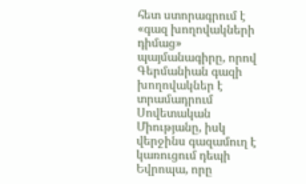հետ ստորագրում է «գազ խողովակների դիմաց» պայմանագիրը, որով Գերմանիան գազի խողովակներ է տրամադրում Սովետական Միությանը, իսկ վերջինս գազամուղ է կառուցում դեպի Եվրոպա, որը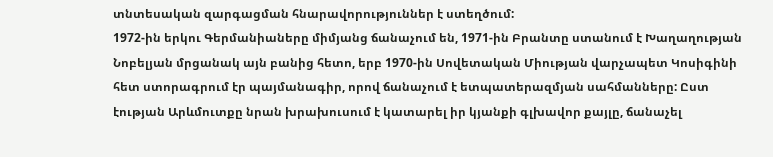տնտեսական զարգացման հնարավորություններ է ստեղծում:
1972-ին երկու Գերմանիաները միմյանց ճանաչում են, 1971-ին Բրանտը ստանում է Խաղաղության Նոբելյան մրցանակ այն բանից հետո, երբ 1970-ին Սովետական Միության վարչապետ Կոսիգինի հետ ստորագրում էր պայմանագիր, որով ճանաչում է ետպատերազմյան սահմանները: Ըստ էության Արևմուտքը նրան խրախուսում է կատարել իր կյանքի գլխավոր քայլը, ճանաչել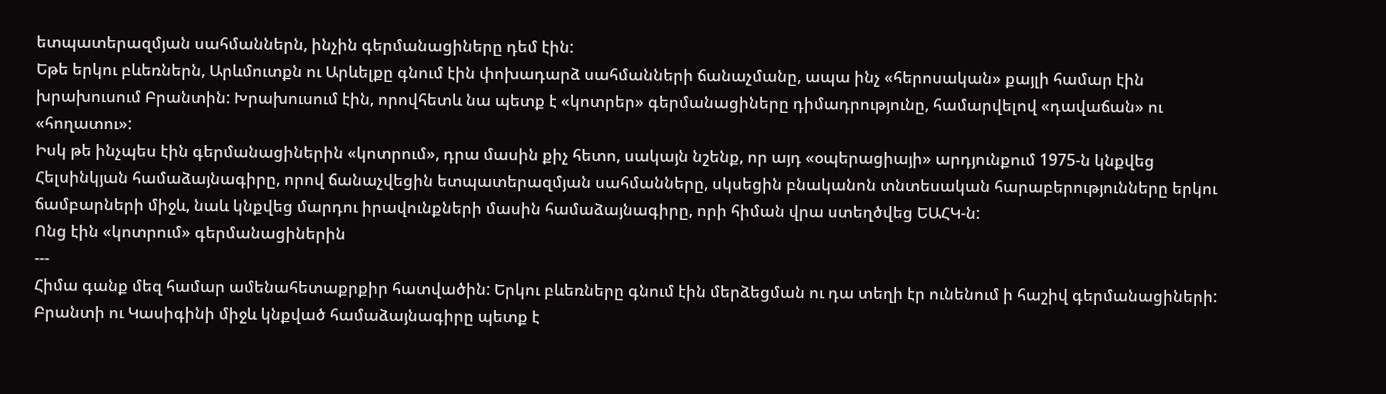ետպատերազմյան սահմաններն, ինչին գերմանացիները դեմ էին:
Եթե երկու բևեռներն, Արևմուտքն ու Արևելքը գնում էին փոխադարձ սահմանների ճանաչմանը, ապա ինչ «հերոսական» քայլի համար էին խրախուսում Բրանտին: Խրախուսում էին, որովհետև նա պետք է «կոտրեր» գերմանացիները դիմադրությունը, համարվելով «դավաճան» ու «հողատու»:
Իսկ թե ինչպես էին գերմանացիներին «կոտրում», դրա մասին քիչ հետո, սակայն նշենք, որ այդ «օպերացիայի» արդյունքում 1975-ն կնքվեց Հելսինկյան համաձայնագիրը, որով ճանաչվեցին ետպատերազմյան սահմանները, սկսեցին բնականոն տնտեսական հարաբերությունները երկու ճամբարների միջև, նաև կնքվեց մարդու իրավունքների մասին համաձայնագիրը, որի հիման վրա ստեղծվեց ԵԱՀԿ-ն:
Ոնց էին «կոտրում» գերմանացիներին
---
Հիմա գանք մեզ համար ամենահետաքրքիր հատվածին: Երկու բևեռները գնում էին մերձեցման ու դա տեղի էր ունենում ի հաշիվ գերմանացիների: Բրանտի ու Կասիգինի միջև կնքված համաձայնագիրը պետք է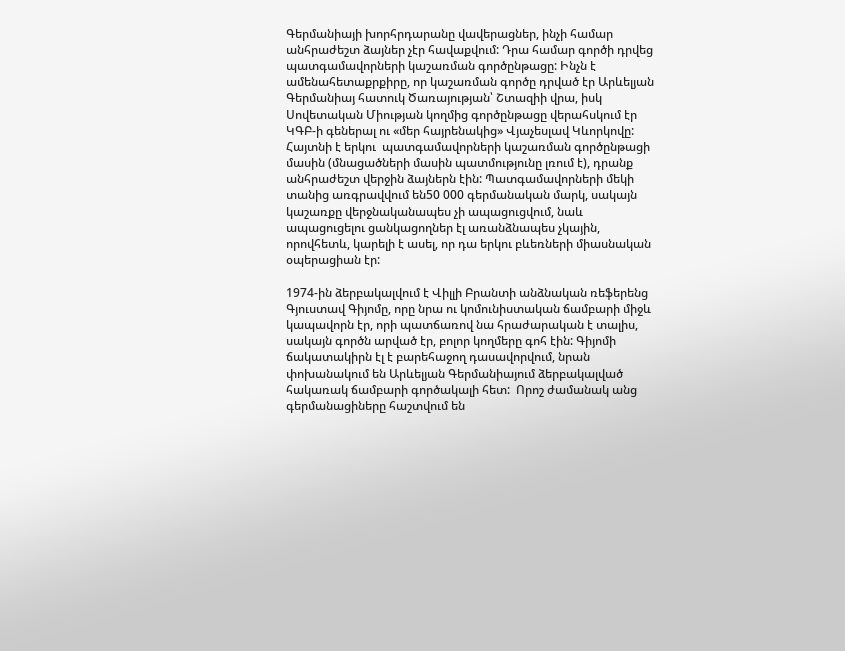Գերմանիայի խորհրդարանը վավերացներ, ինչի համար անհրաժեշտ ձայներ չէր հավաքվում: Դրա համար գործի դրվեց պատգամավորների կաշառման գործընթացը: Ինչն է ամենահետաքրքիրը, որ կաշառման գործը դրված էր Արևելյան Գերմանիայ հատուկ Ծառայության՝ Շտազիի վրա, իսկ Սովետական Միության կողմից գործընթացը վերահսկում էր ԿԳԲ-ի գեներալ ու «մեր հայրենակից» Վյաչեսլավ Կևորկովը: Հայտնի է երկու  պատգամավորների կաշառման գործընթացի մասին (մնացածների մասին պատմությունը լռում է), դրանք անհրաժեշտ վերջին ձայներն էին: Պատգամավորների մեկի տանից առգրավվում են50 000 գերմանական մարկ, սակայն կաշառքը վերջնականապես չի ապացուցվում, նաև ապացուցելու ցանկացողներ էլ առանձնապես չկային, որովհետև, կարելի է ասել, որ դա երկու բևեռների միասնական օպերացիան էր:

1974-ին ձերբակալվում է Վիլլի Բրանտի անձնական ռեֆերենց Գյուստավ Գիյոմը, որը նրա ու կոմունիստական ճամբարի միջև կապավորն էր, որի պատճառով նա հրաժարական է տալիս, սակայն գործն արված էր, բոլոր կողմերը գոհ էին: Գիյոմի ճակատակիրն էլ է բարեհաջող դասավորվում, նրան փոխանակում են Արևելյան Գերմանիայում ձերբակալված հակառակ ճամբարի գործակալի հետ:  Որոշ ժամանակ անց գերմանացիները հաշտվում են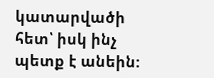կատարվածի հետ՝ իսկ ինչ պետք է անեին: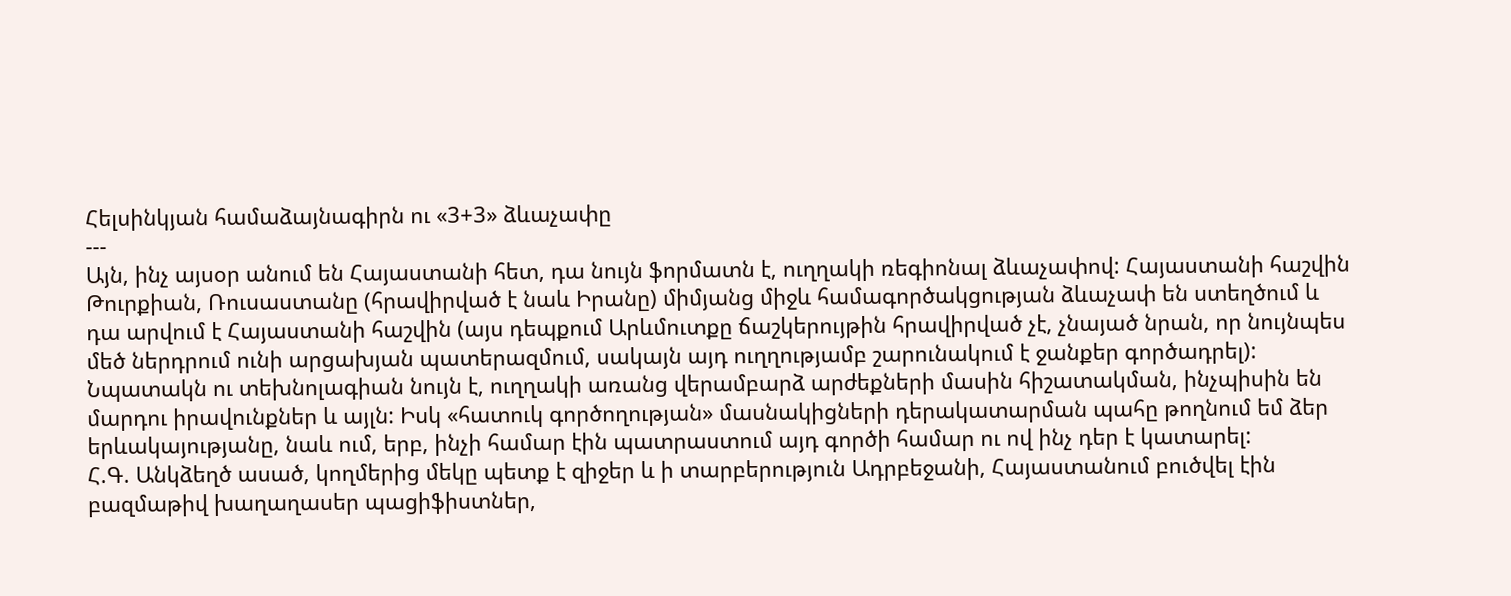Հելսինկյան համաձայնագիրն ու «3+3» ձևաչափը
---
Այն, ինչ այսօր անում են Հայաստանի հետ, դա նույն ֆորմատն է, ուղղակի ռեգիոնալ ձևաչափով: Հայաստանի հաշվին Թուրքիան, Ռուսաստանը (հրավիրված է նաև Իրանը) միմյանց միջև համագործակցության ձևաչափ են ստեղծում և դա արվում է Հայաստանի հաշվին (այս դեպքում Արևմուտքը ճաշկերույթին հրավիրված չէ, չնայած նրան, որ նույնպես մեծ ներդրում ունի արցախյան պատերազմում, սակայն այդ ուղղությամբ շարունակում է ջանքեր գործադրել):
Նպատակն ու տեխնոլագիան նույն է, ուղղակի առանց վերամբարձ արժեքների մասին հիշատակման, ինչպիսին են մարդու իրավունքներ և այլն: Իսկ «հատուկ գործողության» մասնակիցների դերակատարման պահը թողնում եմ ձեր երևակայությանը, նաև ում, երբ, ինչի համար էին պատրաստում այդ գործի համար ու ով ինչ դեր է կատարել:
Հ.Գ. Անկձեղծ ասած, կողմերից մեկը պետք է զիջեր և ի տարբերություն Ադրբեջանի, Հայաստանում բուծվել էին բազմաթիվ խաղաղասեր պացիֆիստներ,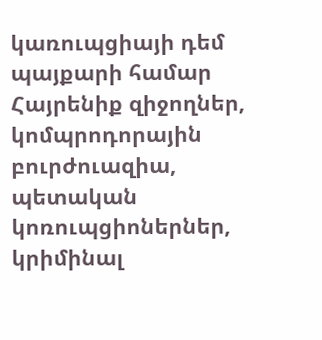կառուպցիայի դեմ պայքարի համար Հայրենիք զիջողներ, կոմպրոդորային բուրժուազիա, պետական կոռուպցիոներներ, կրիմինալ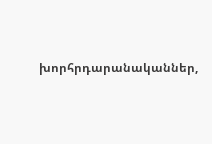խորհրդարանականներ,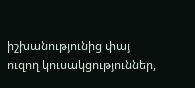իշխանությունից փայ ուզող կուսակցություններ,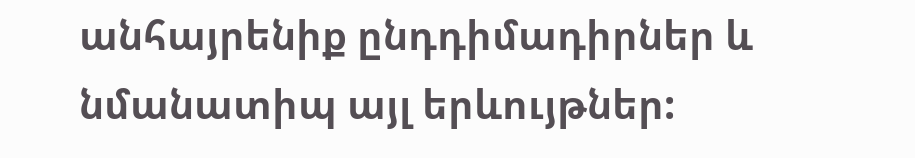անհայրենիք ընդդիմադիրներ և նմանատիպ այլ երևույթներ: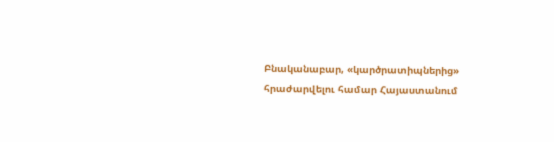Բնականաբար, «կարծրատիպներից» հրաժարվելու համար Հայաստանում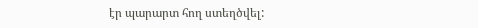էր պարարտ հող ստեղծվել: